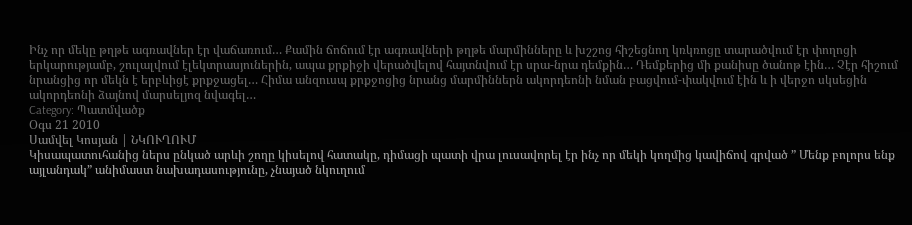Ինչ որ մեկը թղթե ագռավներ էր վաճառում… Քամին ճոճում էր ագռավների թղթե մարմինները և խշշոց հիշեցնող կռկռոցը տարածվում էր փողոցի երկարությամբ, շուլալվում էլեկտրասյուներին, ապա քրքիջի վերածվելով հայտնվում էր սրա-նրա դեմքին… Դեմքերից մի քանիսը ծանոթ էին… Չէր հիշում նրանցից որ մեկն է երբևիցէ քրքջացել… Հիմա անզուսպ քրքջոցից նրանց մարմիններն ակորդեոնի նման բացվում-փակվում էին և ի վերջո սկսեցին ակորդեոնի ձայնով մարսելյոզ նվագել…
Category: Պատմվածք
Օգս 21 2010
Սամվել Կոսյան | ՆԿՈՒՂՈՒՄ
Կիսապատուհանից ներս ընկած արևի շողը կիսելով հատակը, դիմացի պատի վրա լուսավորել էր ինչ որ մեկի կողմից կավիճով գրված ” Մենք բոլորս ենք այլանդակ” անիմաստ նախադասությունը, չնայած նկուղում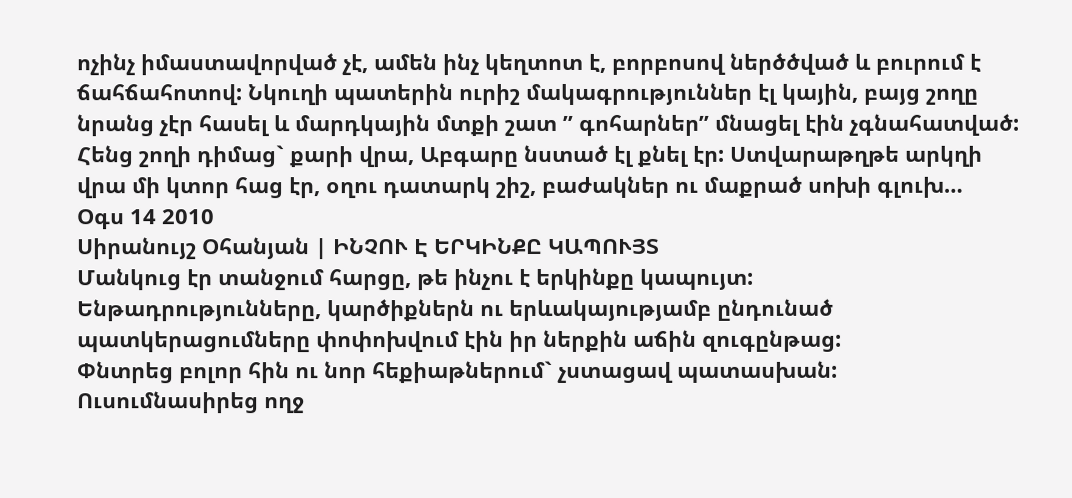ոչինչ իմաստավորված չէ, ամեն ինչ կեղտոտ է, բորբոսով ներծծված և բուրում է ճահճահոտով: Նկուղի պատերին ուրիշ մակագրություններ էլ կային, բայց շողը նրանց չէր հասել և մարդկային մտքի շատ ” գոհարներ” մնացել էին չգնահատված: Հենց շողի դիմաց` քարի վրա, Աբգարը նստած էլ քնել էր: Ստվարաթղթե արկղի վրա մի կտոր հաց էր, օղու դատարկ շիշ, բաժակներ ու մաքրած սոխի գլուխ…
Օգս 14 2010
Սիրանույշ Օհանյան | ԻՆՉՈՒ Է ԵՐԿԻՆՔԸ ԿԱՊՈՒՅՏ
Մանկուց էր տանջում հարցը, թե ինչու է երկինքը կապույտ:
Ենթադրությունները, կարծիքներն ու երևակայությամբ ընդունած պատկերացումները փոփոխվում էին իր ներքին աճին զուգընթաց:
Փնտրեց բոլոր հին ու նոր հեքիաթներում` չստացավ պատասխան:
Ուսումնասիրեց ողջ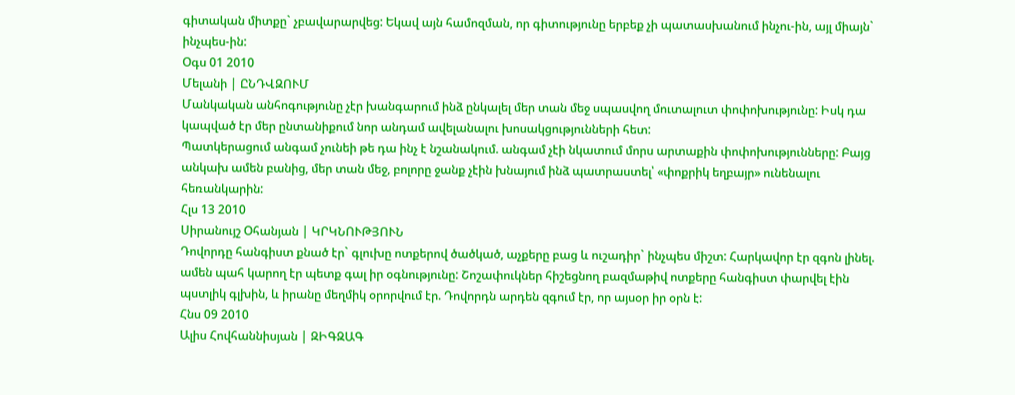գիտական միտքը` չբավարարվեց: Եկավ այն համոզման, որ գիտությունը երբեք չի պատասխանում ինչու-ին, այլ միայն` ինչպես-ին:
Օգս 01 2010
Մելանի | ԸՆԴՎԶՈՒՄ
Մանկական անհոգությունը չէր խանգարում ինձ ընկալել մեր տան մեջ սպասվող մուտալուտ փոփոխությունը: Իսկ դա կապված էր մեր ընտանիքում նոր անդամ ավելանալու խոսակցությունների հետ:
Պատկերացում անգամ չունեի թե դա ինչ է նշանակում. անգամ չէի նկատում մորս արտաքին փոփոխությունները: Բայց անկախ ամեն բանից, մեր տան մեջ, բոլորը ջանք չէին խնայում ինձ պատրաստել՝ «փոքրիկ եղբայր» ունենալու հեռանկարին:
Հլս 13 2010
Սիրանույշ Օհանյան | ԿՐԿՆՈՒԹՅՈՒՆ
Դովորդը հանգիստ քնած էր` գլուխը ոտքերով ծածկած, աչքերը բաց և ուշադիր` ինչպես միշտ: Հարկավոր էր զգոն լինել. ամեն պահ կարող էր պետք գալ իր օգնությունը: Շոշափուկներ հիշեցնող բազմաթիվ ոտքերը հանգիստ փարվել էին պստլիկ գլխին, և իրանը մեղմիկ օրորվում էր. Դովորդն արդեն զգում էր, որ այսօր իր օրն է:
Հնս 09 2010
Ալիս Հովհաննիսյան | ԶԻԳԶԱԳ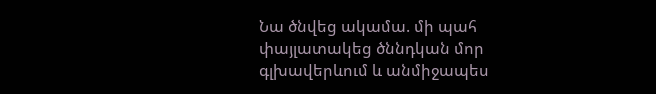Նա ծնվեց ակամա. մի պահ փայլատակեց ծննդկան մոր գլխավերևում և անմիջապես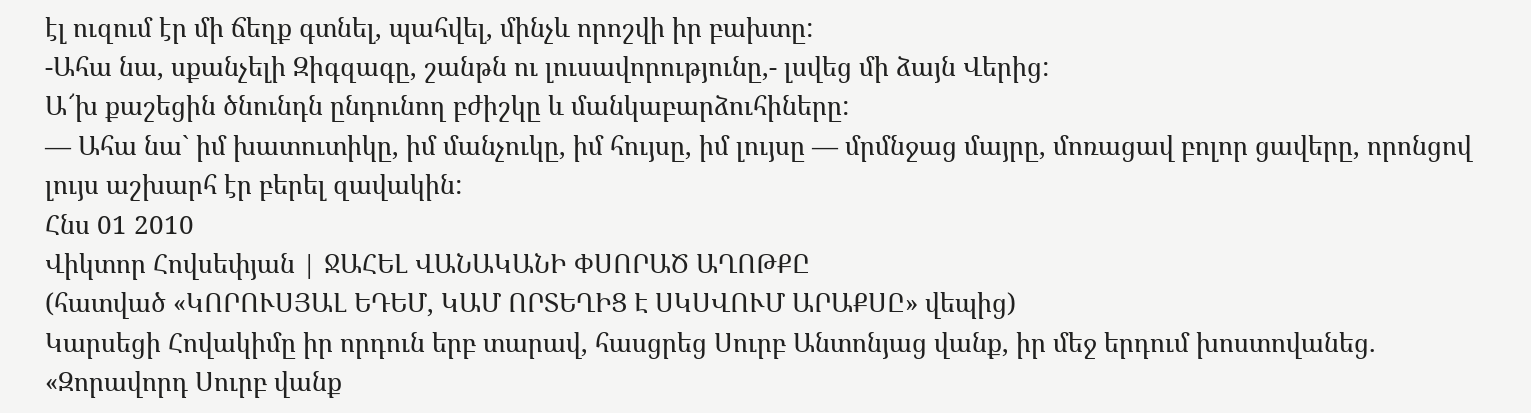էլ ուզում էր մի ճեղք գտնել, պահվել, մինչև որոշվի իր բախտը:
-Ահա նա, սքանչելի Զիգզագը, շանթն ու լուսավորությունը,- լսվեց մի ձայն Վերից:
Ա՜խ քաշեցին ծնունդն ընդունող բժիշկը և մանկաբարձուհիները:
— Ահա նա` իմ խատուտիկը, իմ մանչուկը, իմ հույսը, իմ լույսը — մրմնջաց մայրը, մոռացավ բոլոր ցավերը, որոնցով լույս աշխարհ էր բերել զավակին:
Հնս 01 2010
Վիկտոր Հովսեփյան | ՋԱՀԵԼ ՎԱՆԱԿԱՆԻ ՓՍՈՐԱԾ ԱՂՈԹՔԸ
(հատված «ԿՈՐՈՒՍՅԱԼ ԵԴԵՄ, ԿԱՄ ՈՐՏԵՂԻՑ Է ՍԿՍՎՈՒՄ ԱՐԱՔՍԸ» վեպից)
Կարսեցի Հովակիմը իր որդուն երբ տարավ, հասցրեց Սուրբ Անտոնյաց վանք, իր մեջ երդում խոստովանեց. «Զորավորդ Սուրբ վանք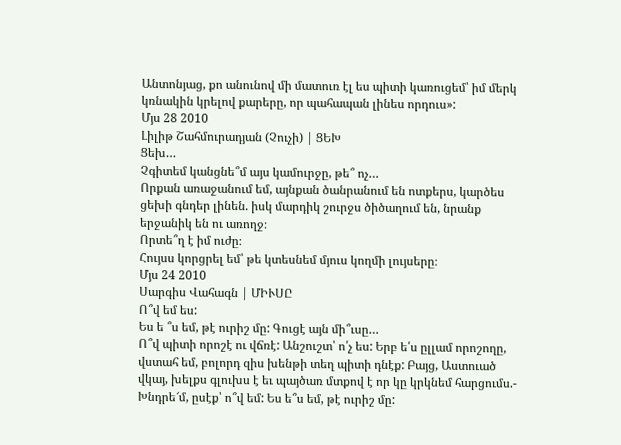Անտոնյաց, քո անունով մի մատուռ էլ ես պիտի կառուցեմ՝ իմ մերկ կռնակին կրելով քարերը, որ պահապան լինես որդուս»:
Մյս 28 2010
Լիլիթ Շահմուրադյան (Չուչի) | ՑԵԽ
Ցեխ…
Չգիտեմ կանցնե՞մ այս կամուրջը, թե՞ ոչ…
Որքան առաջանում եմ, այնքան ծանրանում են ոտքերս, կարծես ցեխի գնդեր լինեն. իսկ մարդիկ շուրջս ծիծաղում են, նրանք երջանիկ են ու առողջ։
Որտե՞ղ է իմ ուժը։
Հույսս կորցրել եմ՝ թե կտեսնեմ մյուս կողմի լույսերը։
Մյս 24 2010
Սարգիս Վահագն | ՄԻՒՍԸ
Ո՞վ եմ ես:
Ես ե ՞ս եմ, թէ ուրիշ մը: Գուցէ այն մի՞ւսը…
Ո՞վ պիտի որոշէ ու վճռէ: Անշուշտ՝ ո՛չ ես: Երբ ե՛ս ըլլամ որոշողը, վստահ եմ, բոլորդ զիս խենթի տեղ պիտի դնէք: Բայց, Աստուած վկայ, խելքս գլուխս է եւ պայծառ մտքով է որ կը կրկնեմ հարցումս.- Խնդրե՜մ, ըսէք՝ ո՞վ եմ: Ես ե՞ս եմ, թէ ուրիշ մը: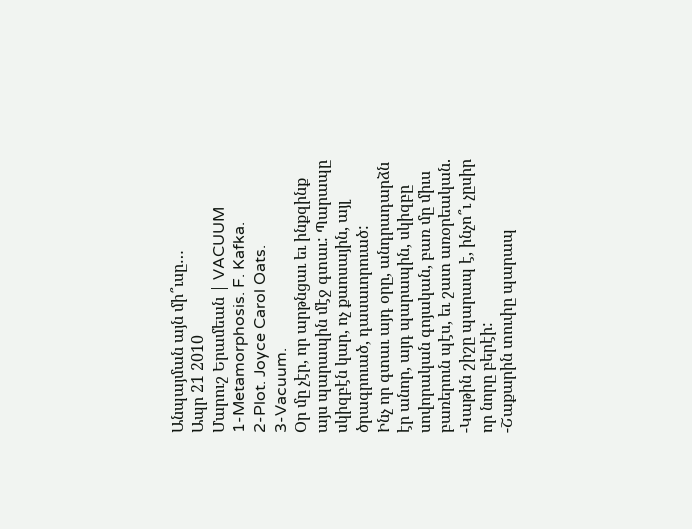Անպայման այն մի՞ւսը…
Ապր 21 2010
Մարուշ Երամեան | VACUUM
1-Metamorphosis. F. Kafka.
2-Plot. Joyce Carol Oats.
3-Vacuum.
Օր մը չէր, որ արթնցաւ եւ ինքզինք այս պարապին մէջ գտաւ: Պարապը սկիզբէն կար, ոչ քաոսային, այլ ծրագրուած, դասաւորուած:
Ինչ որ գտաւ այդ օրը, անդրադարձն էր անոր, այդ պարապին, սկիզբը սովորական գոյական, բառ մը միւս բառերուն պէս, եւ շատ առօրեական.
-Կաթին շիշը պարապ է, ինչո՞ւ չըսիր որ նորը բերէի:
-Շաքարին տուփը պարապ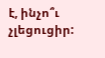է, ինչո՞ւ չլեցուցիր: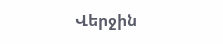Վերջին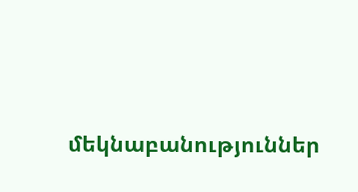մեկնաբանություններ